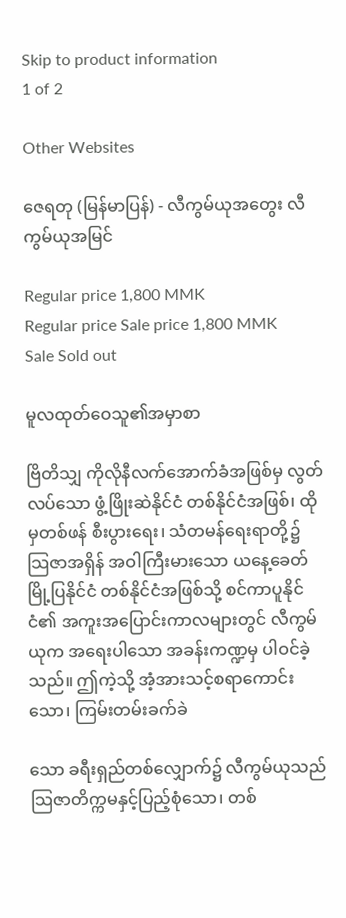Skip to product information
1 of 2

Other Websites

ဇေရတု (မြန်မာပြန်) - လီကွမ်ယုအတွေး လီကွမ်ယုအမြင်

Regular price 1,800 MMK
Regular price Sale price 1,800 MMK
Sale Sold out

မူလထုတ်ဝေသူ၏အမှာစာ

ဗြိတိသျှ ကိုလိုနီလက်အောက်ခံအဖြစ်မှ လွတ်လပ်သော ဖွံ့ဖြိုးဆဲနိုင်ငံ တစ်နိုင်ငံအဖြစ်၊ ထိုမှတစ်ဖန် စီးပွားရေး၊ သံတမန်ရေးရာတို့၌ သြဇာအရှိန် အဝါကြီးမားသော ယနေ့ခေတ်မြို့ပြနိုင်ငံ တစ်နိုင်ငံအဖြစ်သို့ စင်ကာပူနိုင်ငံ၏ အကူးအပြောင်းကာလများတွင် လီကွမ်ယုက အရေးပါသော အခန်းကဏ္ဍမှ ပါဝင်ခဲ့သည်။ ဤကဲ့သို့ အံ့အားသင့်စရာကောင်းသော၊ ကြမ်းတမ်းခက်ခဲ

သော ခရီးရှည်တစ်လျှောက်၌ လီကွမ်ယုသည် သြဇာတိက္ကမနှင့်ပြည့်စုံသော၊ တစ်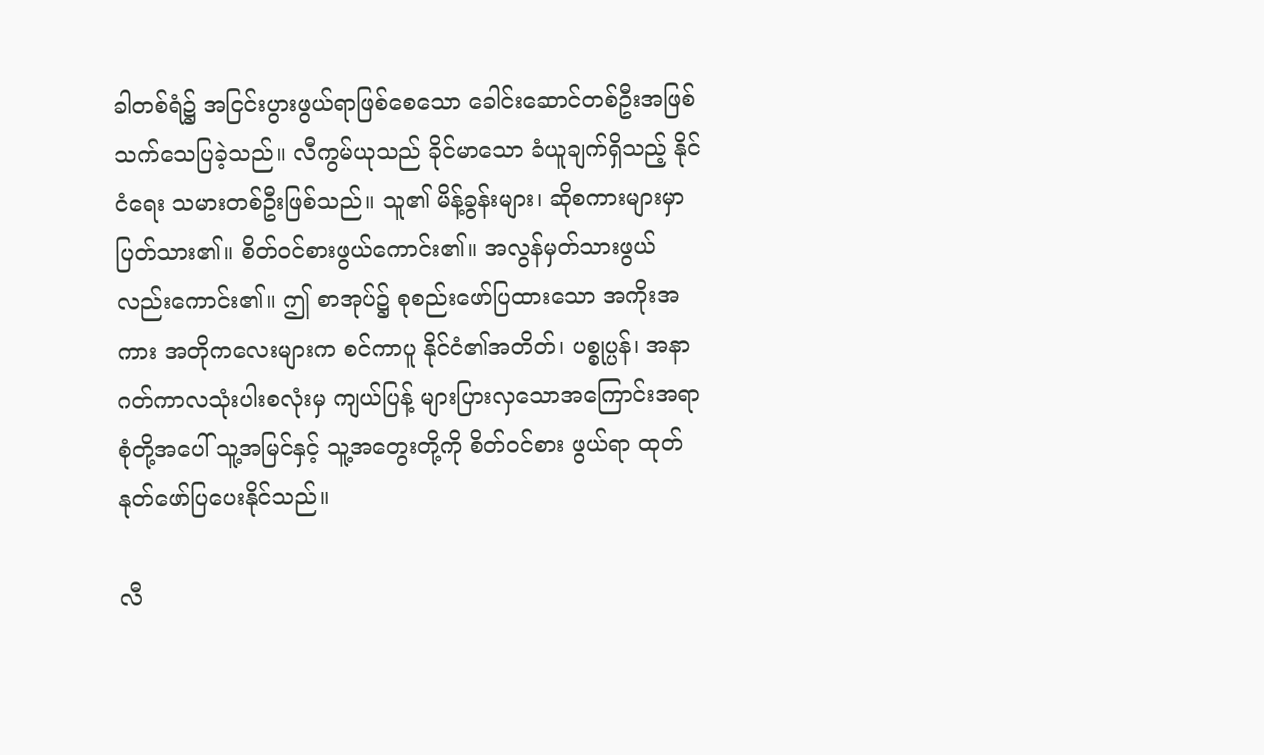ခါတစ်ရံ၌ အငြင်းပွားဖွယ်ရာဖြစ်စေသော ခေါင်းဆောင်တစ်ဦးအဖြစ် သက်သေပြခဲ့သည်။ လီကွမ်ယုသည် ခိုင်မာသော ခံယူချက်ရှိသည့် နိုင်ငံရေး သမားတစ်ဦးဖြစ်သည်။ သူ၏ မိန့်ခွန်းများ၊ ဆိုစကားများမှာ ပြတ်သား၏။ စိတ်ဝင်စားဖွယ်ကောင်း၏။ အလွန်မှတ်သားဖွယ်လည်းကောင်း၏။ ဤ စာအုပ်၌ စုစည်းဖော်ပြထားသော အကိုးအကား အတိုကလေးများက စင်ကာပူ နိုင်ငံ၏အတိတ်၊ ပစ္စုပ္ပန်၊ အနာဂတ်ကာလသုံးပါးစလုံးမှ ကျယ်ပြန့် များပြားလှသောအကြောင်းအရာစုံတို့အပေါ် သူ့အမြင်နှင့် သူ့အတွေးတို့ကို စိတ်ဝင်စား ဖွယ်ရာ ထုတ်နုတ်ဖော်ပြပေးနိုင်သည်။

လီ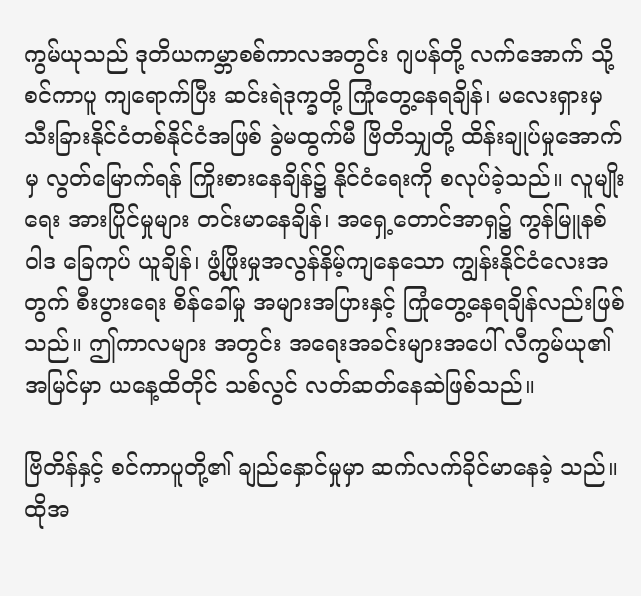ကွမ်ယုသည် ဒုတိယကမ္ဘာစစ်ကာလအတွင်း ဂျပန်တို့ လက်အောက် သို့ စင်ကာပူ ကျရောက်ပြီး ဆင်းရဲဒုက္ခတို့ ကြုံတွေ့နေရချိန်၊ မလေးရှားမှသီးခြားနိုင်ငံတစ်နိုင်ငံအဖြစ် ခွဲမထွက်မီ ဗြိတိသျှတို့ ထိန်းချုပ်မှုအောက်မှ လွတ်မြောက်ရန် ကြိုးစားနေချိန်၌ နိုင်ငံရေးကို စလုပ်ခဲ့သည်။ လူမျိုးရေး အားပြိုင်မှုများ တင်းမာနေချိန်၊ အရှေ့တောင်အာရှ၌ ကွန်မြူနစ်ဝါဒ ခြေကုပ် ယူချိန်၊ ဖွံ့ဖြိုးမှုအလွန်နိမ့်ကျနေသော ကျွန်းနိုင်ငံလေးအတွက် စီးပွားရေး စိန်ခေါ်မှု အများအပြားနှင့် ကြုံတွေ့နေရချိန်လည်းဖြစ်သည်။ ဤကာလများ အတွင်း အရေးအခင်းများအပေါ် လီကွမ်ယု၏အမြင်မှာ ယနေ့ထိတိုင် သစ်လွင် လတ်ဆတ်နေဆဲဖြစ်သည်။

ဗြိတိန်နှင့် စင်ကာပူတို့၏ ချည်နှောင်မှုမှာ ဆက်လက်ခိုင်မာနေခဲ့ သည်။ ထိုအ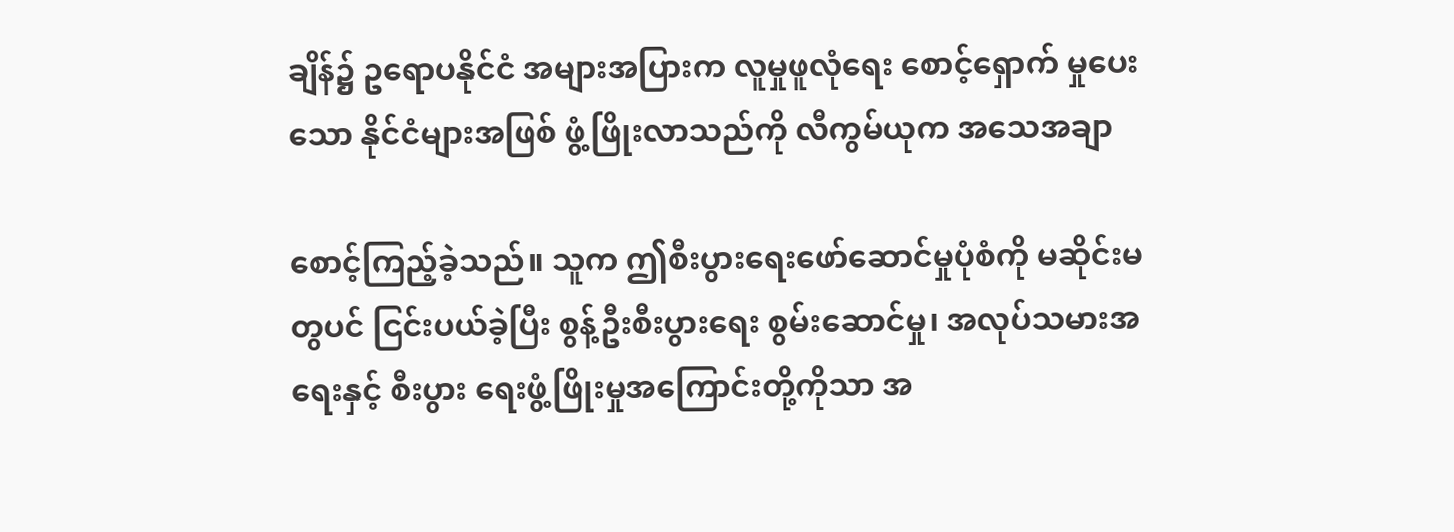ချိန်၌ ဥရောပနိုင်ငံ အများအပြားက လူမှုဖူလုံရေး စောင့်ရှောက် မှုပေးသော နိုင်ငံများအဖြစ် ဖွံ့ဖြိုးလာသည်ကို လီကွမ်ယုက အသေအချာ

စောင့်ကြည့်ခဲ့သည်။ သူက ဤစီးပွားရေးဖော်ဆောင်မှုပုံစံကို မဆိုင်းမတွပင် ငြင်းပယ်ခဲ့ပြီး စွန့်ဦးစီးပွားရေး စွမ်းဆောင်မှု၊ အလုပ်သမားအရေးနှင့် စီးပွား ရေးဖွံ့ဖြိုးမှုအကြောင်းတို့ကိုသာ အ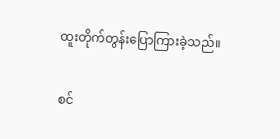ထူးတိုက်တွန်းပြောကြားခဲ့သည်။

စင်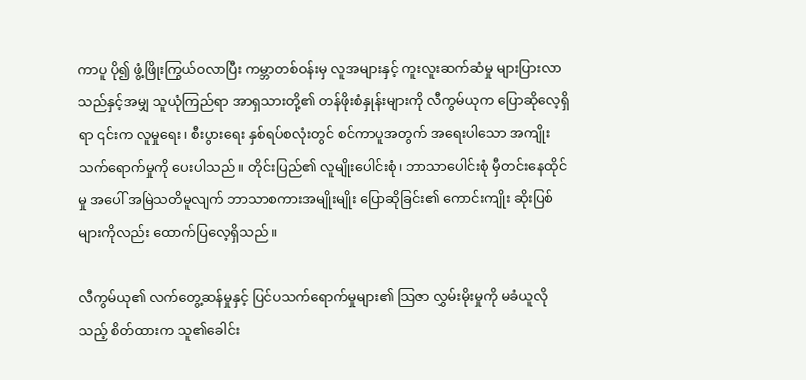ကာပူ ပို၍ ဖွံ့ဖြိုးကြွယ်ဝလာပြီး ကမ္ဘာတစ်ဝန်းမှ လူအများနှင့် ကူးလူးဆက်ဆံမှု များပြားလာသည်နှင့်အမျှ သူယုံကြည်ရာ အာရှသားတို့၏ တန်ဖိုးစံနှုန်းများကို လီကွမ်ယုက ပြောဆိုလေ့ရှိရာ ၎င်းက လူမှုရေး၊ စီးပွားရေး နှစ်ရပ်စလုံးတွင် စင်ကာပူအတွက် အရေးပါသော အကျိုးသက်ရောက်မှုကို ပေးပါသည်။ တိုင်းပြည်၏ လူမျိုးပေါင်းစုံ၊ ဘာသာပေါင်းစုံ မှီတင်းနေထိုင်မှု အပေါ် အမြဲသတိမူလျက် ဘာသာစကားအမျိုးမျိုး ပြောဆိုခြင်း၏ ကောင်းကျိုး ဆိုးပြစ်များကိုလည်း ထောက်ပြလေ့ရှိသည်။

လီကွမ်ယု၏ လက်တွေ့ဆန်မှုနှင့် ပြင်ပသက်ရောက်မှုများ၏ သြဇာ လွှမ်းမိုးမှုကို မခံယူလိုသည့် စိတ်ထားက သူ၏ခေါင်း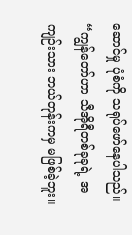ဆောင်မှု ပုံစံကို သရုပ်ဖော်နေပါသည်။ “ကျွန်တော်ဟာ သီအိုရီတစ်ခုခုရဲ့ အကျဉ်းသား ဘယ်တုန်းကမှ မဖြစ်ခဲ့ဘူး။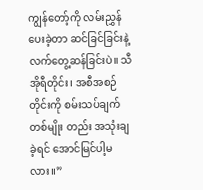ကျွန်တော့်ကို လမ်းညွှန်ပေးခဲ့တာ ဆင်ခြင်ခြင်းနဲ့ လက်တွေ့ဆန်ခြင်းပဲ။ သီအိုရီတိုင်း၊ အစီအစဉ်တိုင်းကို စမ်းသပ်ချက်တစ်မျိုး တည်း အသုံးချခဲ့ရင် အောင်မြင်ပါ့မလား။”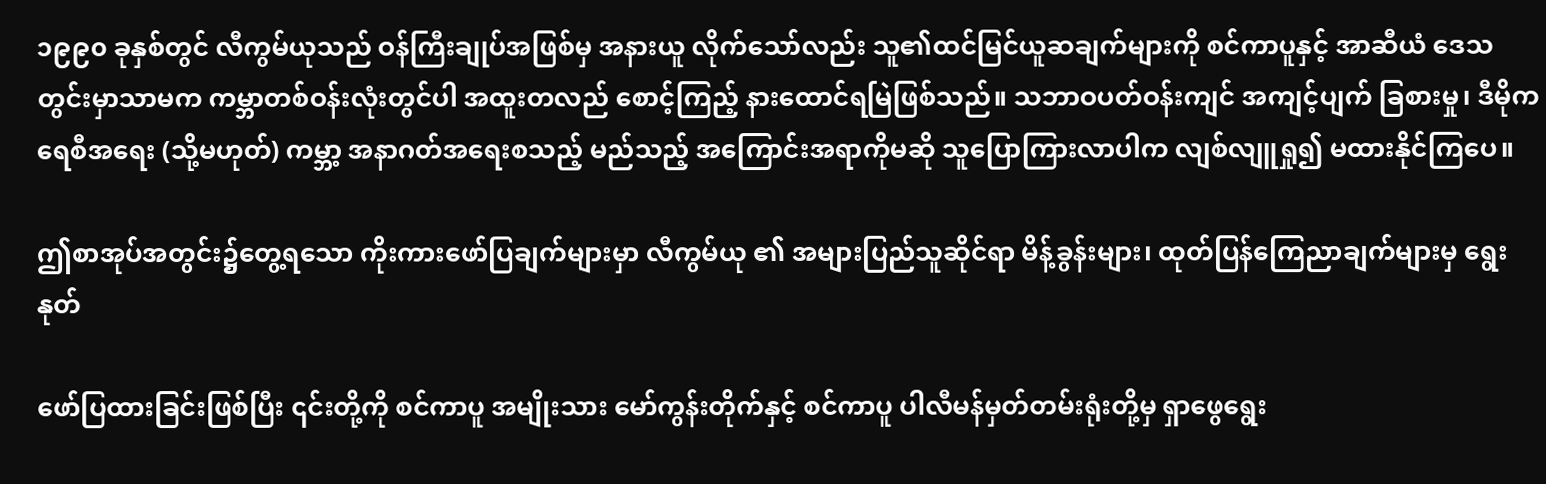၁၉၉၀ ခုနှစ်တွင် လီကွမ်ယုသည် ဝန်ကြီးချုပ်အဖြစ်မှ အနားယူ လိုက်သော်လည်း သူ၏ထင်မြင်ယူဆချက်များကို စင်ကာပူနှင့် အာဆီယံ ဒေသတွင်းမှာသာမက ကမ္ဘာတစ်ဝန်းလုံးတွင်ပါ အထူးတလည် စောင့်ကြည့် နားထောင်ရမြဲဖြစ်သည်။ သဘာဝပတ်ဝန်းကျင် အကျင့်ပျက် ခြစားမှု၊ ဒီမိုကရေစီအရေး (သို့မဟုတ်) ကမ္ဘာ့ အနာဂတ်အရေးစသည့် မည်သည့် အကြောင်းအရာကိုမဆို သူပြောကြားလာပါက လျစ်လျူရှု၍ မထားနိုင်ကြပေ။

ဤစာအုပ်အတွင်း၌တွေ့ရသော ကိုးကားဖော်ပြချက်များမှာ လီကွမ်ယု ၏ အများပြည်သူဆိုင်ရာ မိန့်ခွန်းများ၊ ထုတ်ပြန်ကြေညာချက်များမှ ရွေးနုတ်

ဖော်ပြထားခြင်းဖြစ်ပြီး ၎င်းတို့ကို စင်ကာပူ အမျိုးသား မော်ကွန်းတိုက်နှင့် စင်ကာပူ ပါလီမန်မှတ်တမ်းရုံးတို့မှ ရှာဖွေရွေး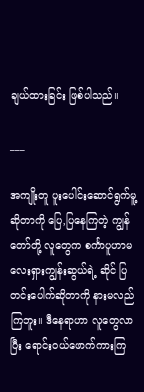ချယ်ထားခြင်း ဖြစ်ပါသည်။

___

အကျိုးတူ ပူးပေါင်းဆောင်ရွက်မူ့ဆိုတာကို ပြေ,ပြနေကြတဲ့ ကျွန်တော်တို့ လူတွေက စင်္ကာပူဟာမလေးရှားကျွန်းဆွယ်ရဲ့ ဆိုင် ပြတင်းပေါက်ဆိုတာကို နားမလည်ကြဘူး။ ဒီနေရာဟာ လူတွေလာပြီး ရောင်းဝယ်ဖောက်ကားကြ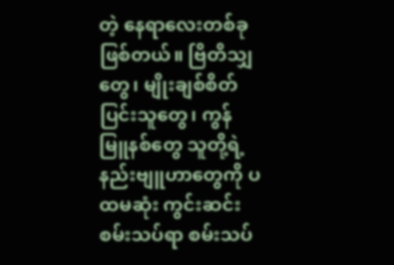တဲ့ နေရာလေးတစ်ခုဖြစ်တယ်။ ဗြိတိသျှတွေ၊ မျိုးချစ်စိတ်ပြင်းသူတွေ၊ ကွန်မြူနစ်တွေ သူတို့ရဲ့ နည်းဗျူဟာတွေကို ပထမဆုံး ကွင်းဆင်းစမ်းသပ်ရာ စမ်းသပ်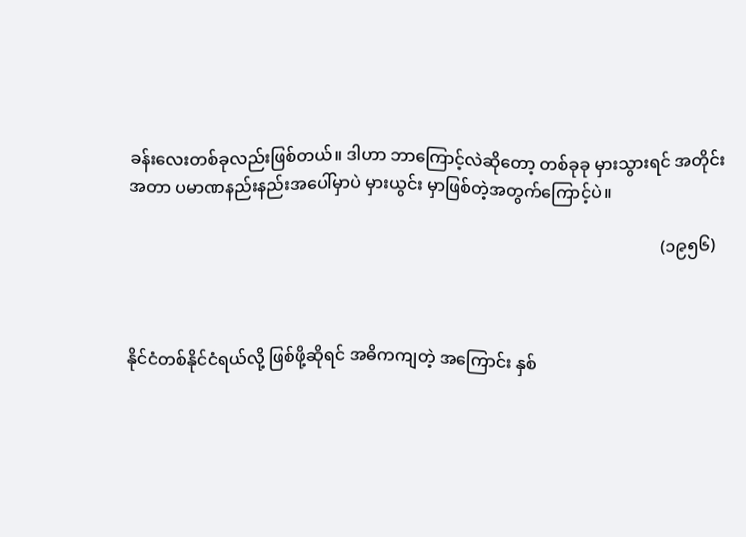ခန်းလေးတစ်ခုလည်းဖြစ်တယ်။ ဒါဟာ ဘာကြောင့်လဲဆိုတော့ တစ်ခုခု မှားသွားရင် အတိုင်းအတာ ပမာဏနည်းနည်းအပေါ်မှာပဲ မှားယွင်း မှာဖြစ်တဲ့အတွက်ကြောင့်ပဲ။

                                                                                                                                (၁၉၅၆)



နိုင်ငံတစ်နိုင်ငံရယ်လို့ ဖြစ်ဖို့ဆိုရင် အဓိကကျတဲ့ အကြောင်း နှစ်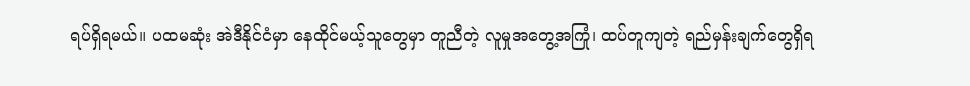ရပ်ရှိရမယ်။ ပထမဆုံး အဲဒီနိုင်ငံမှာ နေထိုင်မယ့်သူတွေမှာ တူညီတဲ့ လူမှုအတွေ့အကြုံ၊ ထပ်တူကျတဲ့ ရည်မှန်းချက်တွေရှိရ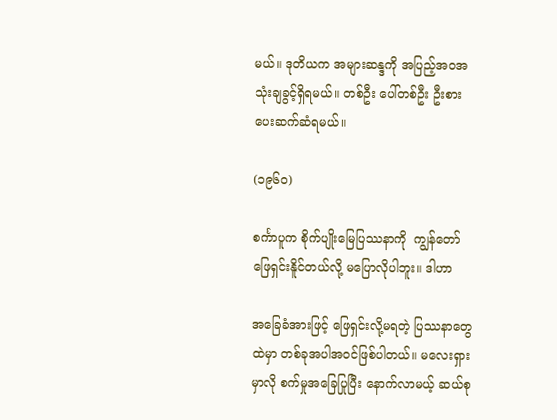မယ်။ ဒုတိယက အများဆန္ဒကို အပြည့်အဝအသုံးချခွင့်ရှိရမယ်။ တစ်ဦး ပေါ်တစ်ဦး ဦးစားပေးဆက်ဆံရမယ်။

(၁၉၆၀)

စင်္ကာပူက စိုက်ပျိုးမြေပြဿနာကို  ကျွန်တော်ဖြေရှင်းနိူင်တယ်လို့ မပြောလိုပါဘူး။ ဒါဟာ

အခြေခံအားဖြင့် ဖြေရှင်းလို့မရတဲ့ ပြဿနာတွေထဲမှာ တစ်ခုအပါအဝင်ဖြစ်ပါတယ်။ မလေးရှားမှာလို စက်မှုအခြေပြုပြီး နောက်လာမယ့် ဆယ်စု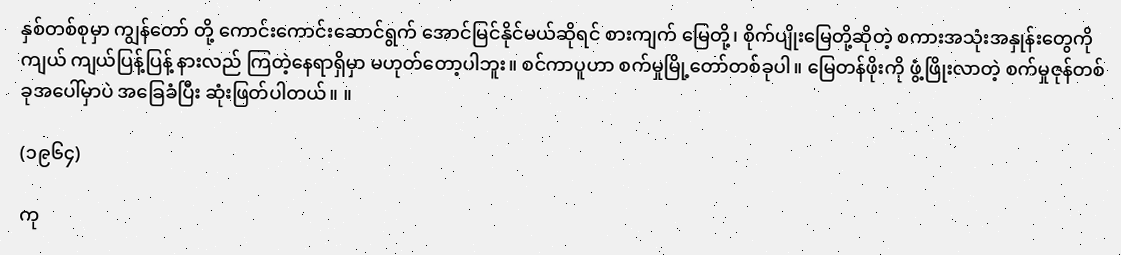နှစ်တစ်စုမှာ ကျွန်တော် တို့ ကောင်းကောင်းဆောင်ရွက် အောင်မြင်နိုင်မယ်ဆိုရင် စားကျက် မြေတို့၊ စိုက်ပျိုးမြေတို့ဆိုတဲ့ စကားအသုံးအနှုန်းတွေကို ကျယ် ကျယ်ပြန့်ပြန့် နားလည် ကြတဲ့နေရာရှိမှာ မဟုတ်တော့ပါဘူး။ စင်ကာပူဟာ စက်မှုမြို့တော်တစ်ခုပါ။ မြေတန်ဖိုးကို ဖွံ့ဖြိုးလာတဲ့ စက်မှုဇုန်တစ်ခုအပေါ်မှာပဲ အခြေခံပြီး ဆုံးဖြတ်ပါတယ်။ ။

(၁၉၆၄)

ကု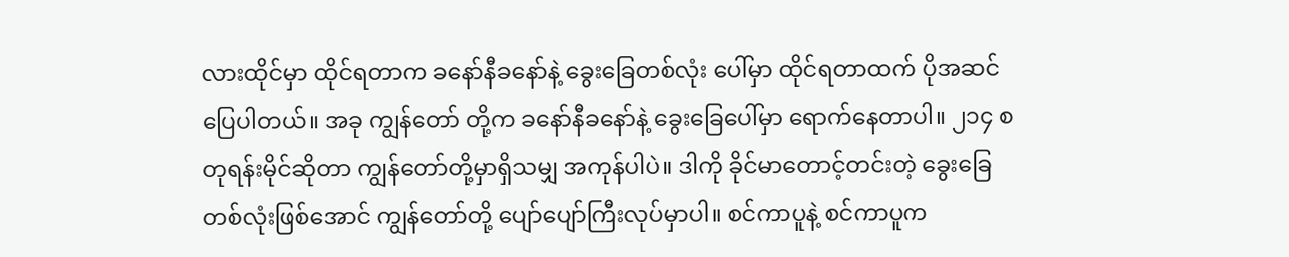လားထိုင်မှာ ထိုင်ရတာက ခနော်နီခနော်နဲ့ ခွေးခြေတစ်လုံး ပေါ်မှာ ထိုင်ရတာထက် ပိုအဆင်ပြေပါတယ်။ အခု ကျွန်တော် တို့က ခနော်နီခနော်နဲ့ ခွေးခြေပေါ်မှာ ရောက်နေတာပါ။ ၂၁၄ စတုရန်းမိုင်ဆိုတာ ကျွန်တော်တို့မှာရှိသမျှ အကုန်ပါပဲ။ ဒါကို ခိုင်မာတောင့်တင်းတဲ့ ခွေးခြေတစ်လုံးဖြစ်အောင် ကျွန်တော်တို့ ပျော်ပျော်ကြီးလုပ်မှာပါ။ စင်ကာပူနဲ့ စင်ကာပူက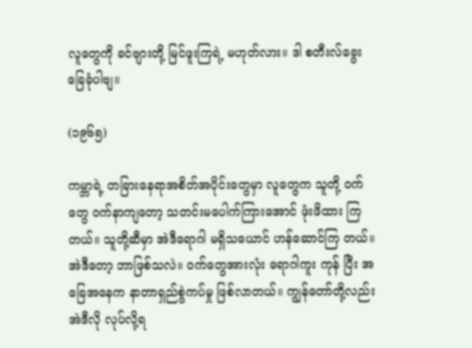လူတွေကို ခင်ဗျားတို့ မြင်ဖူးကြရဲ့ မဟုတ်လား။ ဒါ စတီးလ်ခွေးခြေခုံပါဗျ။

(၁၉၆၅)

ကမ္ဘာရဲ့ တခြားနေရာအစိတ်အပိုင်းတွေမှာ လူတွေက သူတို့ ဝက်တွေ ဝက်နာကျတော့ သတင်းမပေါက်ကြားအောင် ဖုံးဖိထား ကြတယ်။ သူတို့ဆီမှာ အဲဒီရောဂါ မရှိသယောင် ဟန်ဆောင်ကြ တယ်။ အဲဒီတော့ ဘာဖြစ်သလဲ။ ဝက်တွေအားလုံး ရောဂါကူး ကုန် ပြီး အခြေအနေက နာတာရှည်စွဲကပ်မှု ဖြစ်လာတယ်။ ကျွန်တော်တို့လည်း အဲဒီလို လုပ်လို့ရ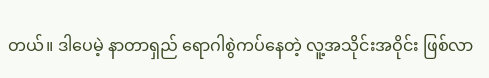တယ်။ ဒါပေမဲ့ နာတာရှည် ရောဂါစွဲကပ်နေတဲ့ လူ့အသိုင်းအဝိုင်း ဖြစ်လာ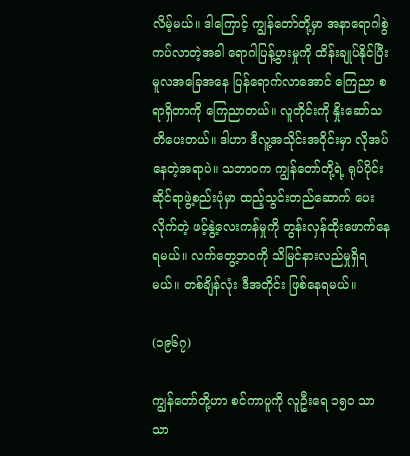လိမ့်မယ်။ ဒါကြောင့် ကျွန်တော်တို့မှာ အနာရောဂါစွဲကပ်လာတဲ့အခါ ရောဂါပြန့်ပွားမှုကို ထိန်းချုပ်နိုင်ပြီး မူလအခြေအနေ ပြန်ရောက်လာအောင် ကြေညာ စရာရှိတာကို ကြေညာတယ်။ လူတိုင်းကို နှိုးဆော်သတိပေးတယ်။ ဒါဟာ ဒီလူ့အသိုင်းအဝိုင်းမှာ လိုအပ်နေတဲ့အရာပဲ။ သဘာဝက ကျွန်တော်တို့ရဲ့ ရုပ်ပိုင်းဆိုင်ရာဖွဲ့စည်းပုံမှာ ထည့်သွင်းတည်ဆောက် ပေးလိုက်တဲ့ ဖင့်နွဲ့လေးကန်မှုကို တွန်းလှန်ထိုးဖောက်နေရမယ်။ လက်တွေ့ဘဝကို သိမြင်နားလည်မှုရှိရမယ်။ တစ်ချိန်လုံး ဒီအတိုင်း ဖြစ်နေရမယ်။

(၁၉၆၇)

ကျွန်တော်တို့ဟာ စင်ကာပူကို လူဦးရေ ၁၅ဝ သာသာ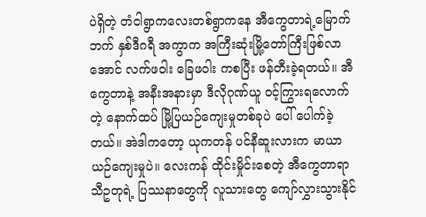ပဲရှိတဲ့ တံငါရွာကလေးတစ်ရွာကနေ အီကွေတာရဲ့မြောက်ဘက် နှစ်ဒီဂရီ အကွာက အကြီးဆုံးမြို့တော်ကြီးဖြစ်လာအောင် လက်ဖဝါး ခြေဖဝါး ကစပြီး ဖန်တီးခဲ့ရတယ်။ အီကွေတာနဲ့ အနီးအနားမှာ ဒီလိုဂုဏ်ယူ ဝင့်ကြွားရလောက်တဲ့ နောက်ထပ် မြို့ပြယဉ်ကျေးမှုတစ်ခုပဲ ပေါ် ပေါက်ခဲ့တယ်။ အဲဒါကတော့ ယုကတန် ပင်နီဆူးလားက မာယာ ယဉ်ကျေးမှုပဲ။ လေးကန် ထိုင်းမှိုင်းစေတဲ့ အီကွေတာရာသီဥတုရဲ့ ပြဿနာတွေကို လူသားတွေ ကျော်လွှားသွားနိုင်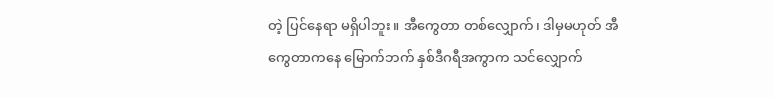တဲ့ ပြင်နေရာ မရှိပါဘူး။ အီကွေတာ တစ်လျှောက်၊ ဒါမှမဟုတ် အီကွေတာကနေ မြောက်ဘက် နှစ်ဒီဂရီအကွာက သင်လျှောက်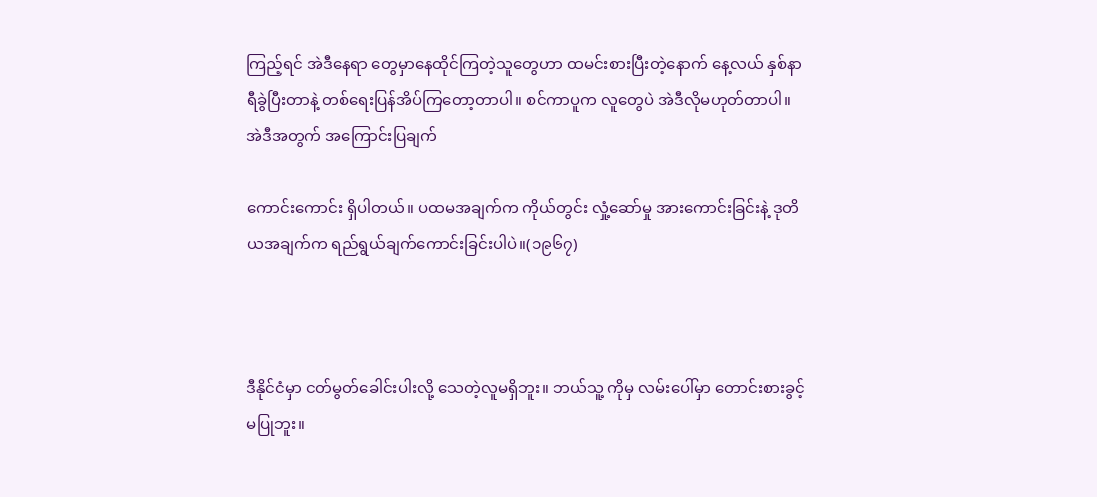ကြည့်ရင် အဲဒီနေရာ တွေမှာနေထိုင်ကြတဲ့သူတွေဟာ ထမင်းစားပြီးတဲ့နောက် နေ့လယ် နှစ်နာရီခွဲပြီးတာနဲ့ တစ်ရေးပြန်အိပ်ကြတော့တာပါ။ စင်ကာပူက လူတွေပဲ အဲဒီလိုမဟုတ်တာပါ။ အဲဒီအတွက် အကြောင်းပြချက်

ကောင်းကောင်း ရှိပါတယ်။ ပထမအချက်က ကိုယ်တွင်း လှုံ့ဆော်မှု အားကောင်းခြင်းနဲ့ ဒုတိယအချက်က ရည်ရွယ်ချက်ကောင်းခြင်းပါပဲ။(၁၉၆၇)



ဒီနိုင်ငံမှာ ငတ်မွတ်ခေါင်းပါးလို့ သေတဲ့လူမရှိဘူး။ ဘယ်သူ့ ကိုမှ လမ်းပေါ်မှာ တောင်းစားခွင့်မပြုဘူး။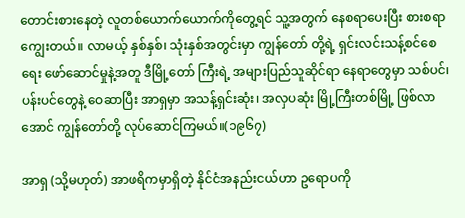တောင်းစားနေတဲ့ လူတစ်ယောက်ယောက်ကိုတွေ့ရင် သူ့အတွက် နေစရာပေးပြီး စားစရာကျွေးတယ်။ လာမယ့် နှစ်နှစ်၊ သုံးနှစ်အတွင်းမှာ ကျွန်တော် တို့ရဲ့ ရှင်းလင်းသန့်စင်စေရေး ဖော်ဆောင်မှုနဲ့အတူ ဒီမြို့တော် ကြီးရဲ့ အများပြည်သူဆိုင်ရာ နေရာတွေမှာ သစ်ပင်၊ ပန်းပင်တွေနဲ့ ဝေဆာပြီး အာရှမှာ အသန့်ရှင်းဆုံး၊ အလှပဆုံး မြို့ကြီးတစ်မြို့ ဖြစ်လာအောင် ကျွန်တော်တို့ လုပ်ဆောင်ကြမယ်။(၁၉၆၇)

အာရှ (သို့မဟုတ်) အာဖရိကမှာရှိတဲ့ နိုင်ငံအနည်းငယ်ဟာ ဥရောပကို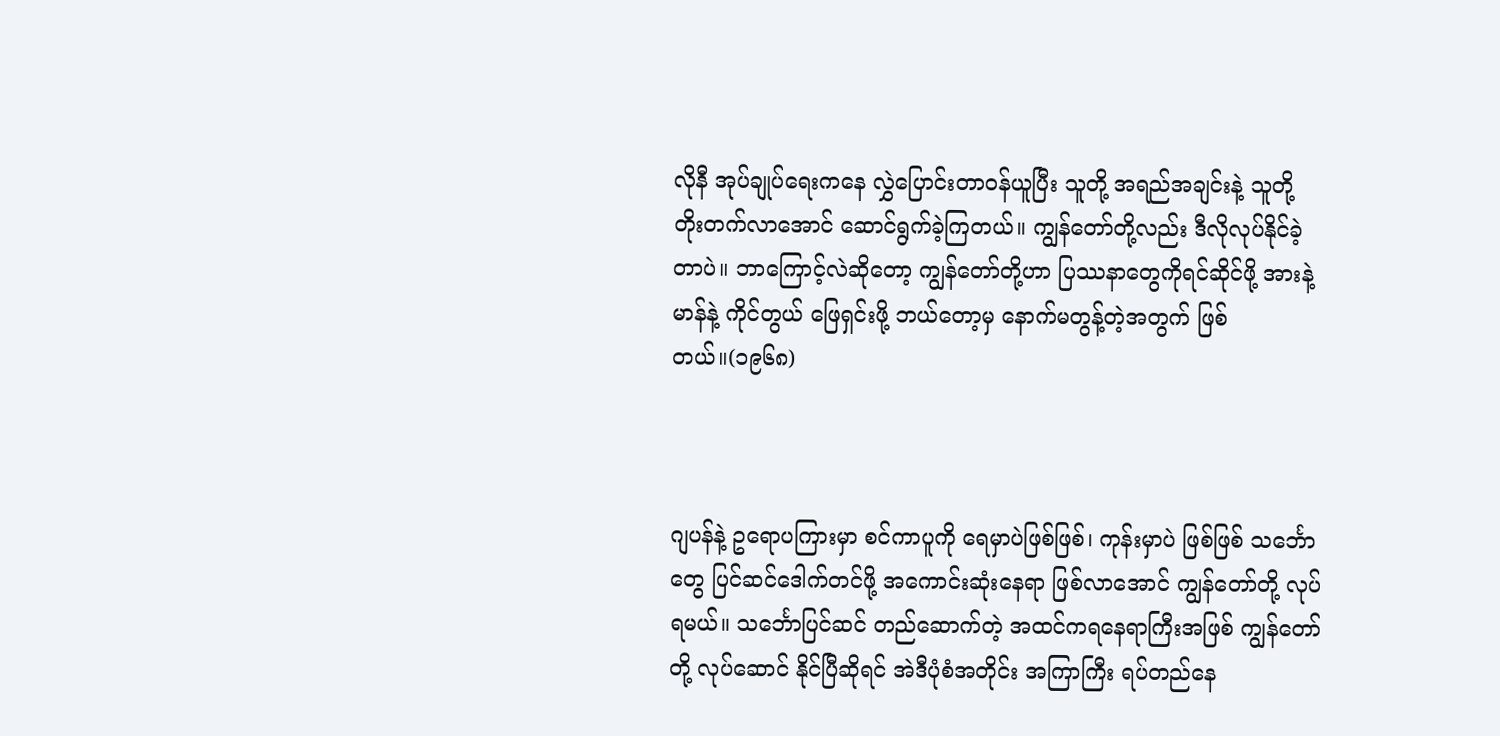လိုနီ အုပ်ချုပ်ရေးကနေ လွှဲပြောင်းတာဝန်ယူပြီး သူတို့ အရည်အချင်းနဲ့ သူတို့ တိုးတက်လာအောင် ဆောင်ရွက်ခဲ့ကြတယ်။ ကျွန်တော်တို့လည်း ဒီလိုလုပ်နိုင်ခဲ့တာပဲ။ ဘာကြောင့်လဲဆိုတော့ ကျွန်တော်တို့ဟာ ပြဿနာတွေကိုရင်ဆိုင်ဖို့ အားနဲ့မာန်နဲ့ ကိုင်တွယ် ဖြေရှင်းဖို့ ဘယ်တော့မှ နောက်မတွန့်တဲ့အတွက် ဖြစ်တယ်။(၁၉၆၈)



ဂျပန်နဲ့ ဥရောပကြားမှာ စင်ကာပူကို ရေမှာပဲဖြစ်ဖြစ်၊ ကုန်းမှာပဲ ဖြစ်ဖြစ် သင်္ဘောတွေ ပြင်ဆင်ဒေါက်တင်ဖို့ အကောင်းဆုံးနေရာ ဖြစ်လာအောင် ကျွန်တော်တို့ လုပ်ရမယ်။ သင်္ဘောပြင်ဆင် တည်ဆောက်တဲ့ အထင်ကရနေရာကြီးအဖြစ် ကျွန်တော်တို့ လုပ်ဆောင် နိုင်ပြီဆိုရင် အဲဒီပုံစံအတိုင်း အကြာကြီး ရပ်တည်နေ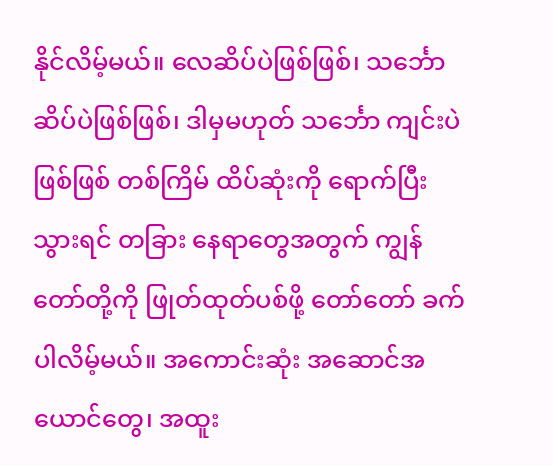နိုင်လိမ့်မယ်။ လေဆိပ်ပဲဖြစ်ဖြစ်၊ သင်္ဘောဆိပ်ပဲဖြစ်ဖြစ်၊ ဒါမှမဟုတ် သင်္ဘော ကျင်းပဲဖြစ်ဖြစ် တစ်ကြိမ် ထိပ်ဆုံးကို ရောက်ပြီးသွားရင် တခြား နေရာတွေအတွက် ကျွန်တော်တို့ကို ဖြုတ်ထုတ်ပစ်ဖို့ တော်တော် ခက်ပါလိမ့်မယ်။ အကောင်းဆုံး အဆောင်အယောင်တွေ၊ အထူး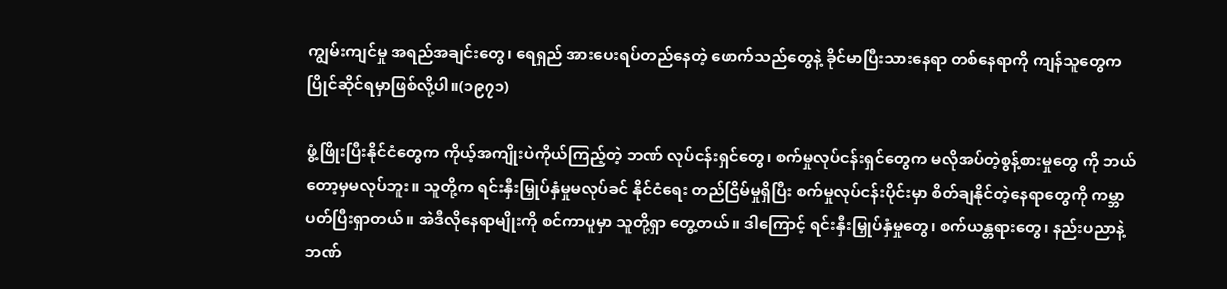ကျွမ်းကျင်မှု အရည်အချင်းတွေ၊ ရေရှည် အားပေးရပ်တည်နေတဲ့ ဖောက်သည်တွေနဲ့ ခိုင်မာပြီးသားနေရာ တစ်နေရာကို ကျန်သူတွေက ပြိုင်ဆိုင်ရမှာဖြစ်လို့ပါ။(၁၉၇၁)

ဖွံ့ဖြိုးပြီးနိုင်ငံတွေက ကိုယ့်အကျိုးပဲကိုယ်ကြည့်တဲ့ ဘဏ် လုပ်ငန်းရှင်တွေ၊ စက်မှုလုပ်ငန်းရှင်တွေက မလိုအပ်တဲ့စွန့်စားမှုတွေ ကို ဘယ်တော့မှမလုပ်ဘူး။ သူတို့က ရင်းနှီးမြှုပ်နှံမှုမလုပ်ခင် နိုင်ငံရေး တည်ငြိမ်မှုရှိပြီး စက်မှုလုပ်ငန်းပိုင်းမှာ စိတ်ချနိုင်တဲ့နေရာတွေကို ကမ္ဘာပတ်ပြီးရှာတယ်။ အဲဒီလိုနေရာမျိုးကို စင်ကာပူမှာ သူတို့ရှာ တွေ့တယ်။ ဒါကြောင့် ရင်းနှီးမြှုပ်နှံမှုတွေ၊ စက်ယန္တရားတွေ၊ နည်းပညာနဲ့ ဘဏ်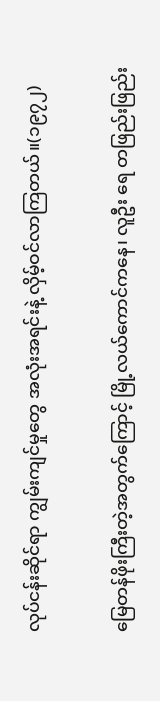လုပ်ငန်းဆိုင်ရာ ကျွမ်းကျင်မှုတွေ အလုံးအရင်းနဲ့ လှိမ့်ဝင်လာကြတယ်။(၁၉၇၂)

မြေတန်ဖိုးကြီးတဲ့အတွက်ကြောင့် မြို့လယ်ကောင်ကနေ၊ လူဦး ရေ တဖြည်းဖြည်း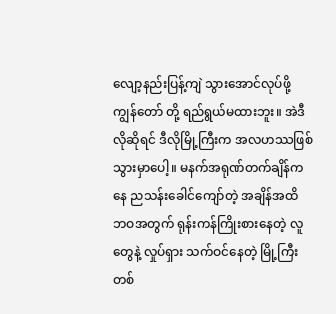လျော့နည်းပြန့်ကျဲ သွားအောင်လုပ်ဖို့ ကျွန်တော် တို့ ရည်ရွယ်မထားဘူး။ အဲဒီလိုဆိုရင် ဒီလိုမြို့ကြီးက အလဟဿဖြစ် သွားမှာပေါ့။ မနက်အရုဏ်တက်ချိန်ကနေ ညသန်းခေါင်ကျော်တဲ့ အချိန်အထိ ဘဝအတွက် ရုန်းကန်ကြိုးစားနေတဲ့ လူတွေနဲ့ လှုပ်ရှား သက်ဝင်နေတဲ့ မြို့ကြီးတစ်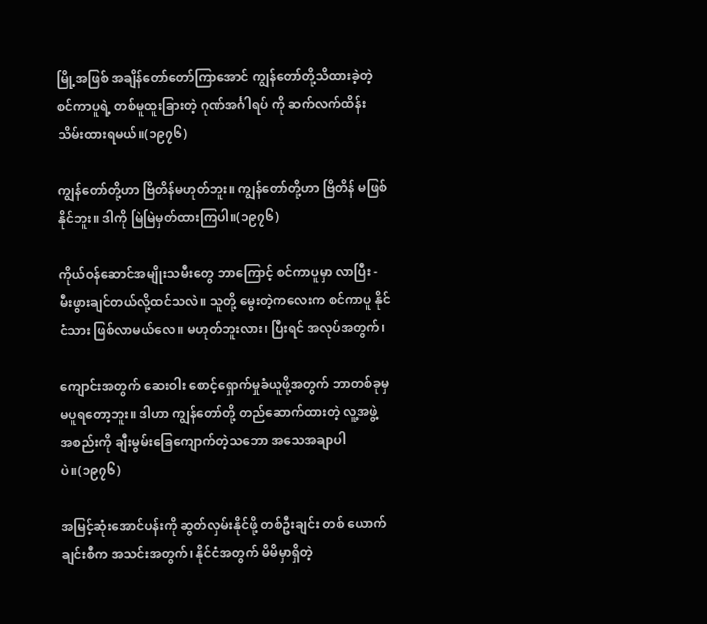မြို့အဖြစ် အချိန်တော်တော်ကြာအောင် ကျွန်တော်တို့သိထားခဲ့တဲ့ စင်ကာပူရဲ့ တစ်မူထူးခြားတဲ့ ဂုဏ်အင်္ဂါရပ် ကို ဆက်လက်ထိန်းသိမ်းထားရမယ်။(၁၉၇၆)

ကျွန်တော်တို့ဟာ ဗြိတိန်မဟုတ်ဘူး။ ကျွန်တော်တို့ဟာ ဗြိတိန် မဖြစ်နိုင်ဘူး။ ဒါကို မြဲမြဲမှတ်ထားကြပါ။(၁၉၇၆)

ကိုယ်ဝန်ဆောင်အမျိုးသမီးတွေ ဘာကြောင့် စင်ကာပူမှာ လာပြီး - မီးဖွားချင်တယ်လို့ထင်သလဲ။ သူတို့ မွေးတဲ့ကလေးက စင်ကာပူ နိုင်ငံသား ဖြစ်လာမယ်လေ။ မဟုတ်ဘူးလား၊ ပြီးရင် အလုပ်အတွက်၊

ကျောင်းအတွက် ဆေးဝါး စောင့်ရှောက်မှုခံယူဖို့အတွက် ဘာတစ်ခုမှ မပူရတော့ဘူး။ ဒါဟာ ကျွန်တော်တို့ တည်ဆောက်ထားတဲ့ လူ့အဖွဲ့ အစည်းကို ချီးမွမ်းခြေကျောက်တဲ့သဘော အသေအချာပါပဲ။(၁၉၇၆)

အမြင့်ဆုံးအောင်ပန်းကို ဆွတ်လှမ်းနိုင်ဖို့ တစ်ဦးချင်း တစ် ယောက်ချင်းစီက အသင်းအတွက်၊ နိုင်ငံအတွက် မိမိမှာရှိတဲ့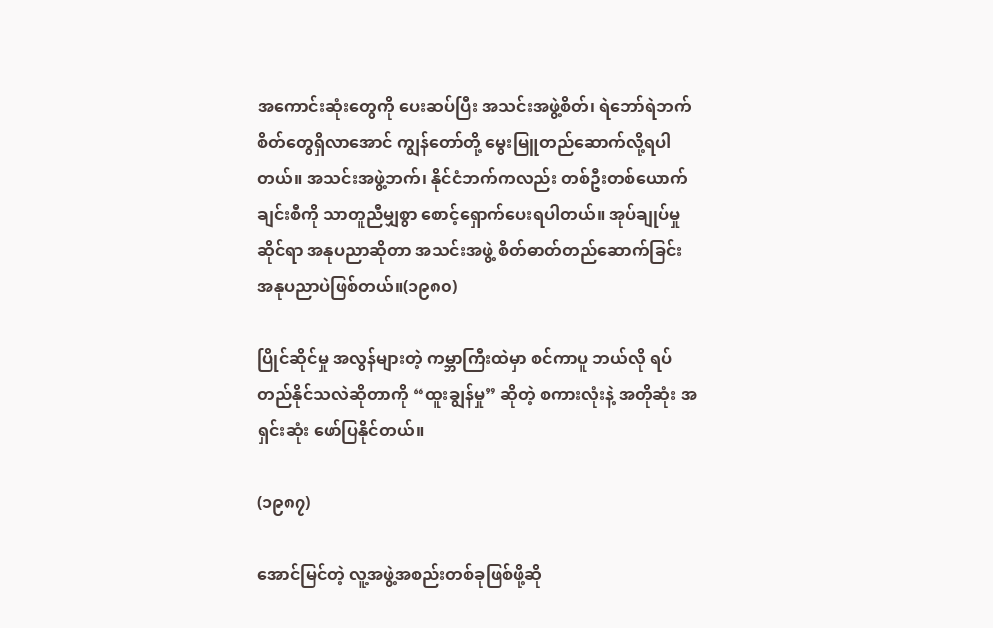အကောင်းဆုံးတွေကို ပေးဆပ်ပြီး အသင်းအဖွဲ့စိတ်၊ ရဲဘော်ရဲဘက် စိတ်တွေရှိလာအောင် ကျွန်တော်တို့ မွေးမြူတည်ဆောက်လို့ရပါ တယ်။ အသင်းအဖွဲ့ဘက်၊ နိုင်ငံဘက်ကလည်း တစ်ဦးတစ်ယောက် ချင်းစီကို သာတူညီမျှစွာ စောင့်ရှောက်ပေးရပါတယ်။ အုပ်ချုပ်မှု ဆိုင်ရာ အနုပညာဆိုတာ အသင်းအဖွဲ့ စိတ်ဓာတ်တည်ဆောက်ခြင်း အနုပညာပဲဖြစ်တယ်။(၁၉၈၀)

ပြိုင်ဆိုင်မှု အလွန်များတဲ့ ကမ္ဘာကြီးထဲမှာ စင်ကာပူ ဘယ်လို ရပ်တည်နိုင်သလဲဆိုတာကို “ထူးချွန်မှု” ဆိုတဲ့ စကားလုံးနဲ့ အတိုဆုံး အရှင်းဆုံး ဖော်ပြနိုင်တယ်။

(၁၉၈၇)

အောင်မြင်တဲ့ လူ့အဖွဲ့အစည်းတစ်ခုဖြစ်ဖို့ဆို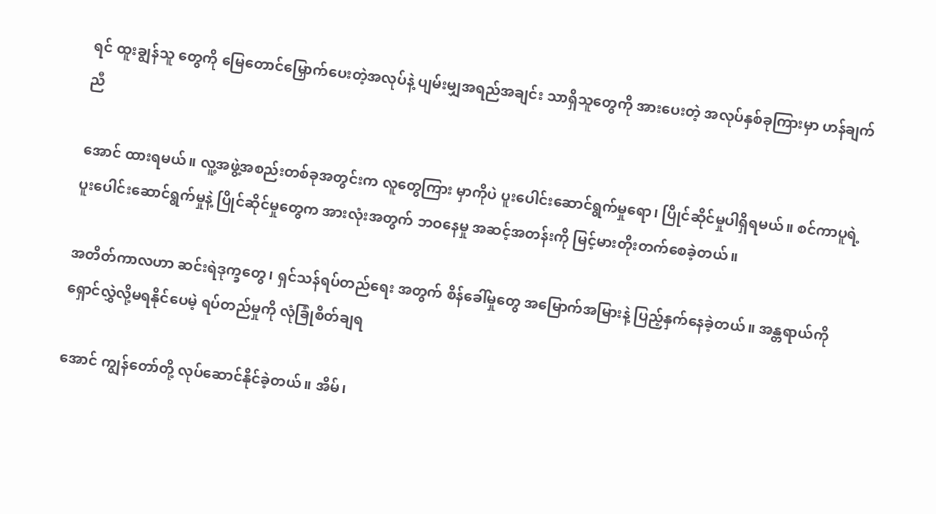ရင် ထူးချွန်သူ တွေကို မြေတောင်မြှောက်ပေးတဲ့အလုပ်နဲ့ ပျမ်းမျှအရည်အချင်း သာရှိသူတွေကို အားပေးတဲ့ အလုပ်နှစ်ခုကြားမှာ ဟန်ချက်ညီ

အောင် ထားရမယ်။ လူ့အဖွဲ့အစည်းတစ်ခုအတွင်းက လူတွေကြား မှာကိုပဲ ပူးပေါင်းဆောင်ရွက်မှုရော၊ ပြိုင်ဆိုင်မှုပါရှိရမယ်။ စင်ကာပူရဲ့ ပူးပေါင်းဆောင်ရွက်မှုနဲ့ ပြိုင်ဆိုင်မှုတွေက အားလုံးအတွက် ဘဝနေမှု အဆင့်အတန်းကို မြင့်မားတိုးတက်စေခဲ့တယ်။

အတိတ်ကာလဟာ ဆင်းရဲဒုက္ခတွေ၊ ရှင်သန်ရပ်တည်ရေး အတွက် စိန်ခေါ်မှုတွေ အမြောက်အမြားနဲ့ ပြည့်နှက်နေခဲ့တယ်။ အန္တရာယ်ကို ရှောင်လွှဲလို့မရနိုင်ပေမဲ့ ရပ်တည်မှုကို လုံခြုံစိတ်ချရ

အောင် ကျွန်တော်တို့ လုပ်ဆောင်နိုင်ခဲ့တယ်။ အိမ်၊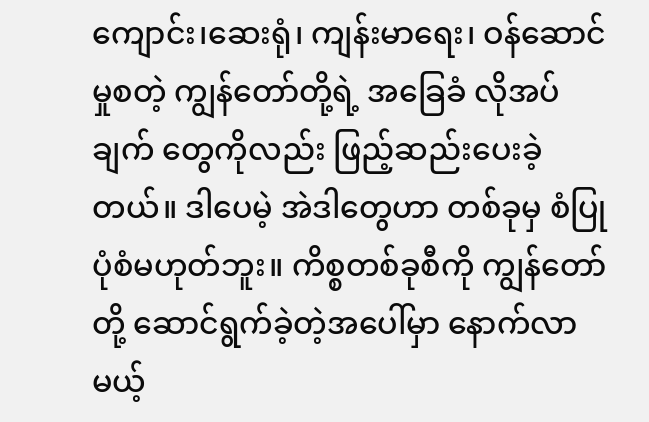ကျောင်း၊ဆေးရုံ၊ ကျန်းမာရေး၊ ဝန်ဆောင်မှုစတဲ့ ကျွန်တော်တို့ရဲ့ အခြေခံ လိုအပ်ချက် တွေကိုလည်း ဖြည့်ဆည်းပေးခဲ့တယ်။ ဒါပေမဲ့ အဲဒါတွေဟာ တစ်ခုမှ စံပြုပုံစံမဟုတ်ဘူး။ ကိစ္စတစ်ခုစီကို ကျွန်တော်တို့ ဆောင်ရွက်ခဲ့တဲ့အပေါ်မှာ နောက်လာမယ့်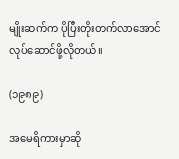မျိုးဆက်က ပိုပြီးတိုးတက်လာအောင် လုပ်ဆောင်ဖို့လိုတယ်။

(၁၉၈၉)

အမေရိကားမှာဆို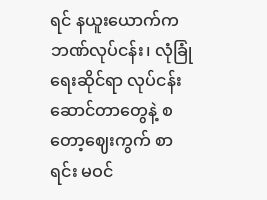ရင် နယူးယောက်က ဘဏ်လုပ်ငန်း၊ လုံခြုံ ရေးဆိုင်ရာ လုပ်ငန်းဆောင်တာတွေနဲ့ စတော့ဈေးကွက် စာရင်း မဝင်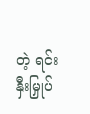တဲ့ ရင်းနှီးမြှုပ်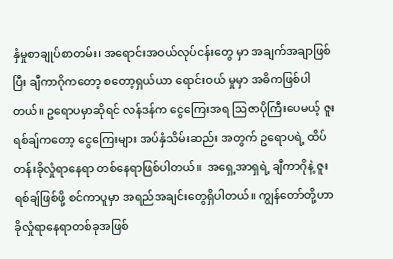နှံမှုစာချုပ်စာတမ်း၊ အရောင်းအဝယ်လုပ်ငန်းတွေ မှာ အချက်အချာဖြစ်ပြီး ချီကာဂိုကတော့ စတော့ရှယ်ယာ ရောင်းဝယ် မှုမှာ အဓိကဖြစ်ပါတယ်။ ဥရောပမှာဆိုရင် လန်ဒန်က ငွေကြေးအရ ဩဇာပိုကြီးပေမယ့် ဇူးရစ်ချ်ကတော့ ငွေကြေးများ အပ်နှံသိမ်းဆည်း အတွက် ဥရောပရဲ့ ထိပ်တန်းခိုလှုံရာနေရာ တစ်နေရာဖြစ်ပါတယ်။  အရှေ့အာရှရဲ့ ချီကာဂိုနဲ့ ဇူးရစ်ချ်ဖြစ်ဖို့ စင်ကာပူမှာ အရည်အချင်းတွေရှိပါတယ်။ ကျွန်တော်တို့ဟာ ခိုလှုံရာနေရာတစ်ခုအဖြစ်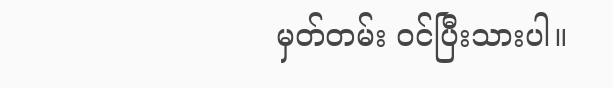မှတ်တမ်း ဝင်ပြီးသားပါ။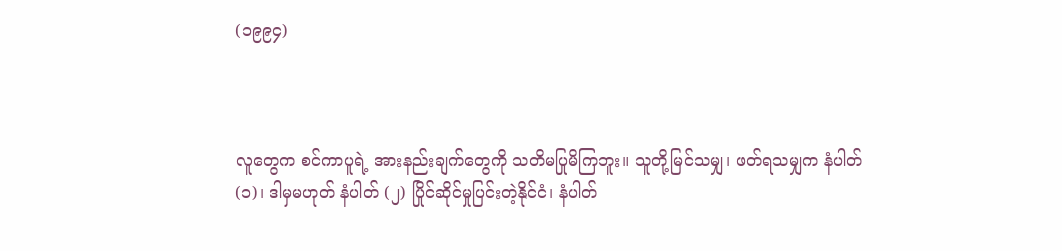(၁၉၉၄)



လူတွေက စင်ကာပူရဲ့ အားနည်းချက်တွေကို သတိမပြုမိကြဘူး။ သူတို့မြင်သမျှ၊ ဖတ်ရသမျှက နံပါတ် (၁)၊ ဒါမှမဟုတ် နံပါတ် (၂) ပြိုင်ဆိုင်မှုပြင်းတဲ့နိုင်ငံ၊ နံပါတ်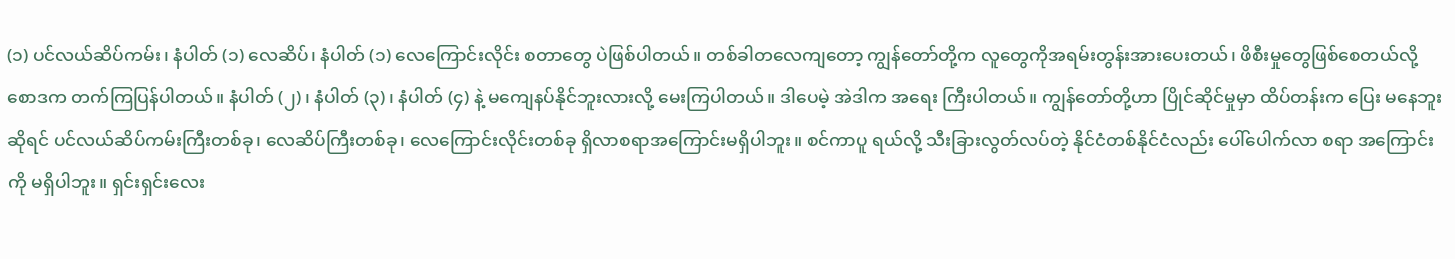(၁) ပင်လယ်ဆိပ်ကမ်း၊ နံပါတ် (၁) လေဆိပ်၊ နံပါတ် (၁) လေကြောင်းလိုင်း စတာတွေ ပဲဖြစ်ပါတယ်။ တစ်ခါတလေကျတော့ ကျွန်တော်တို့က လူတွေကိုအရမ်းတွန်းအားပေးတယ်၊ ဖိစီးမှုတွေဖြစ်စေတယ်လို့ စောဒက တက်ကြပြန်ပါတယ်။ နံပါတ် (၂)၊ နံပါတ် (၃)၊ နံပါတ် (၄) နဲ့ မကျေနပ်နိုင်ဘူးလားလို့ မေးကြပါတယ်။ ဒါပေမဲ့ အဲဒါက အရေး ကြီးပါတယ်။ ကျွန်တော်တို့ဟာ ပြိုင်ဆိုင်မှုမှာ ထိပ်တန်းက ပြေး မနေဘူးဆိုရင် ပင်လယ်ဆိပ်ကမ်းကြီးတစ်ခု၊ လေဆိပ်ကြီးတစ်ခု၊ လေကြောင်းလိုင်းတစ်ခု ရှိလာစရာအကြောင်းမရှိပါဘူး။ စင်ကာပူ ရယ်လို့ သီးခြားလွတ်လပ်တဲ့ နိုင်ငံတစ်နိုင်ငံလည်း ပေါ်ပေါက်လာ စရာ အကြောင်းကို မရှိပါဘူး။ ရှင်းရှင်းလေး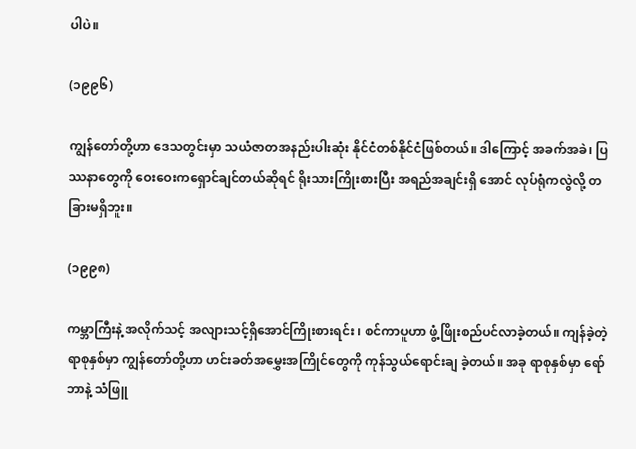ပါပဲ။

(၁၉၉၆)

ကျွန်တော်တို့ဟာ ဒေသတွင်းမှာ သယံဇာတအနည်းပါးဆုံး နိုင်ငံတစ်နိုင်ငံဖြစ်တယ်။ ဒါကြောင့် အခက်အခဲ၊ ပြဿနာတွေကို ဝေးဝေးကရှောင်ချင်တယ်ဆိုရင် ရိုးသားကြိုးစားပြီး အရည်အချင်းရှိ အောင် လုပ်ရုံကလွဲလို့ တခြားမရှိဘူး။

(၁၉၉၈)

ကမ္ဘာကြီးနဲ့ အလိုက်သင့် အလျားသင့်ရှိအောင်ကြိုးစားရင်း ၊ စင်ကာပူဟာ ဖွံ့ဖြိုးစည်ပင်လာခဲ့တယ်။ ကျန်ခဲ့တဲ့ရာစုနှစ်မှာ ကျွန်တော်တို့ဟာ ဟင်းခတ်အမွှေးအကြိုင်တွေကို ကုန်သွယ်ရောင်းချ ခဲ့တယ်။ အခု ရာစုနှစ်မှာ ရော်ဘာနဲ့ သံဖြူ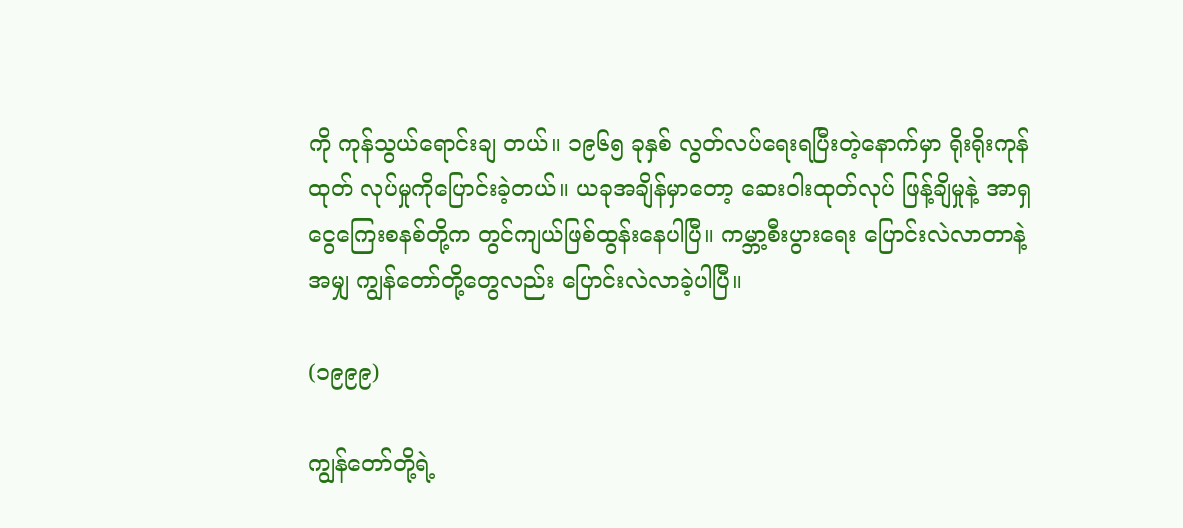ကို ကုန်သွယ်ရောင်းချ တယ်။ ၁၉၆၅ ခုနှစ် လွတ်လပ်ရေးရပြီးတဲ့နောက်မှာ ရိုးရိုးကုန်ထုတ် လုပ်မှုကိုပြောင်းခဲ့တယ်။ ယခုအချိန်မှာတော့ ဆေးဝါးထုတ်လုပ် ဖြန့်ချိမှုနဲ့ အာရှငွေကြေးစနစ်တို့က တွင်ကျယ်ဖြစ်ထွန်းနေပါပြီ။ ကမ္ဘာ့စီးပွားရေး ပြောင်းလဲလာတာနဲ့အမျှ ကျွန်တော်တို့တွေလည်း ပြောင်းလဲလာခဲ့ပါပြီ။

(၁၉၉၉)

ကျွန်တော်တို့ရဲ့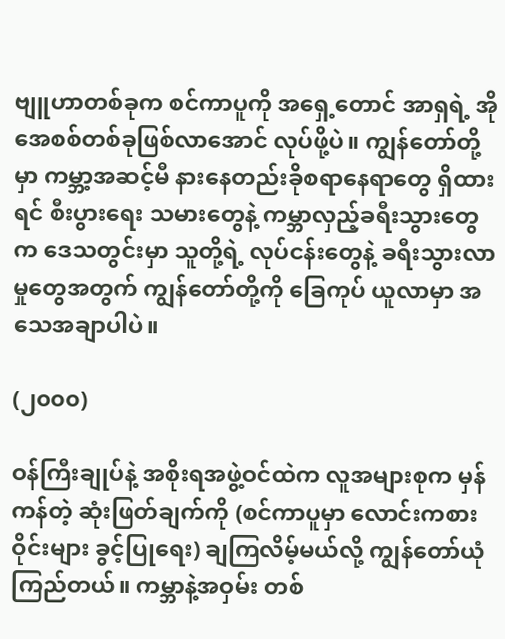ဗျူဟာတစ်ခုက စင်ကာပူကို အရှေ့တောင် အာရှရဲ့ အိုအေစစ်တစ်ခုဖြစ်လာအောင် လုပ်ဖို့ပဲ။ ကျွန်တော်တို့မှာ ကမ္ဘာ့အဆင့်မီ နားနေတည်းခိုစရာနေရာတွေ ရှိထားရင် စီးပွားရေး သမားတွေနဲ့ ကမ္ဘာလှည့်ခရီးသွားတွေက ဒေသတွင်းမှာ သူတို့ရဲ့ လုပ်ငန်းတွေနဲ့ ခရီးသွားလာမှုတွေအတွက် ကျွန်တော်တို့ကို ခြေကုပ် ယူလာမှာ အသေအချာပါပဲ။

(၂၀၀၀)

ဝန်ကြီးချုပ်နဲ့ အစိုးရအဖွဲ့ဝင်ထဲက လူအများစုက မှန်ကန်တဲ့ ဆုံးဖြတ်ချက်ကို (စင်ကာပူမှာ လောင်းကစားဝိုင်းများ ခွင့်ပြုရေး) ချကြလိမ့်မယ်လို့ ကျွန်တော်ယုံကြည်တယ်။ ကမ္ဘာနဲ့အဝှမ်း တစ်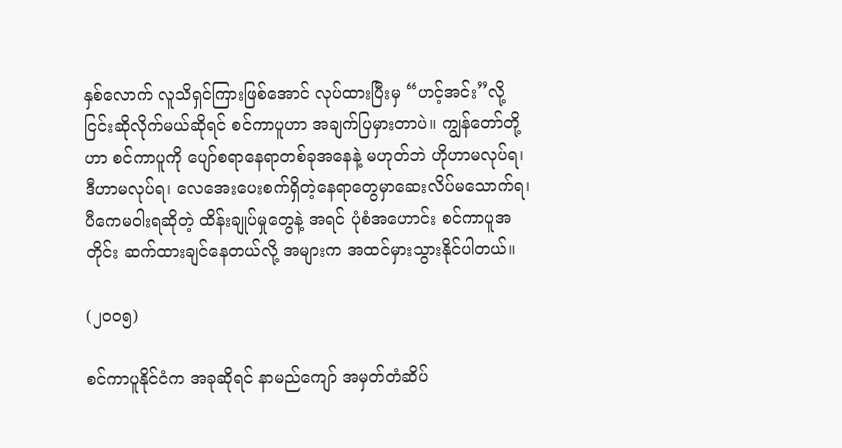နှစ်လောက် လူသိရှင်ကြားဖြစ်အောင် လုပ်ထားပြီးမှ “ဟင့်အင်း”လို့ ငြင်းဆိုလိုက်မယ်ဆိုရင် စင်ကာပူဟာ အချက်ပြမှားတာပဲ။ ကျွန်တော်တို့ဟာ စင်ကာပူကို ပျော်စရာနေရာတစ်ခုအနေနဲ့ မဟုတ်ဘဲ ဟိုဟာမလုပ်ရ၊ ဒီဟာမလုပ်ရ၊ လေအေးပေးစက်ရှိတဲ့နေရာတွေမှာဆေးလိပ်မသောက်ရ၊ ပီကေမဝါးရဆိုတဲ့ ထိန်းချုပ်မှုတွေနဲ့ အရင် ပုံစံအဟောင်း စင်ကာပူအတိုင်း ဆက်ထားချင်နေတယ်လို့ အများက အထင်မှားသွားနိုင်ပါတယ်။

(၂၀၀၅)

စင်ကာပူနိုင်ငံက အခုဆိုရင် နာမည်ကျော် အမှတ်တံဆိပ်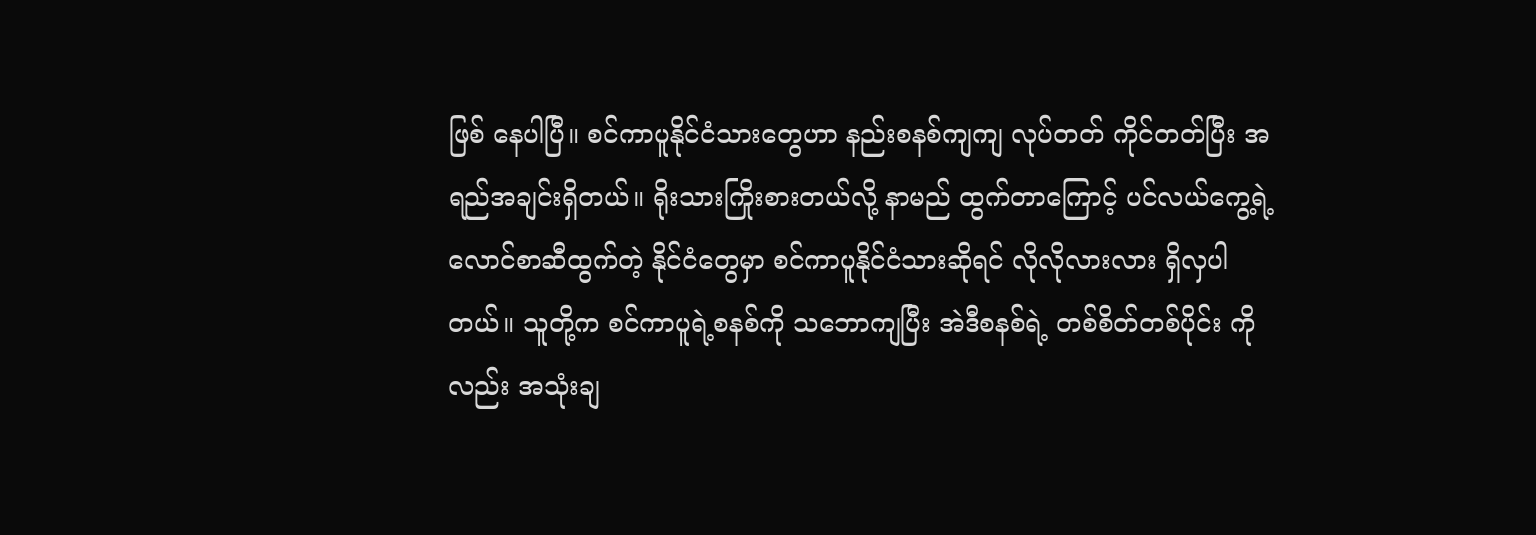ဖြစ် နေပါပြီ။ စင်ကာပူနိုင်ငံသားတွေဟာ နည်းစနစ်ကျကျ လုပ်တတ် ကိုင်တတ်ပြီး အရည်အချင်းရှိတယ်။ ရိုးသားကြိုးစားတယ်လို့ နာမည် ထွက်တာကြောင့် ပင်လယ်ကွေ့ရဲ့ လောင်စာဆီထွက်တဲ့ နိုင်ငံတွေမှာ စင်ကာပူနိုင်ငံသားဆိုရင် လိုလိုလားလား ရှိလှပါတယ်။ သူတို့က စင်ကာပူရဲ့စနစ်ကို သဘောကျပြီး အဲဒီစနစ်ရဲ့ တစ်စိတ်တစ်ပိုင်း ကိုလည်း အသုံးချ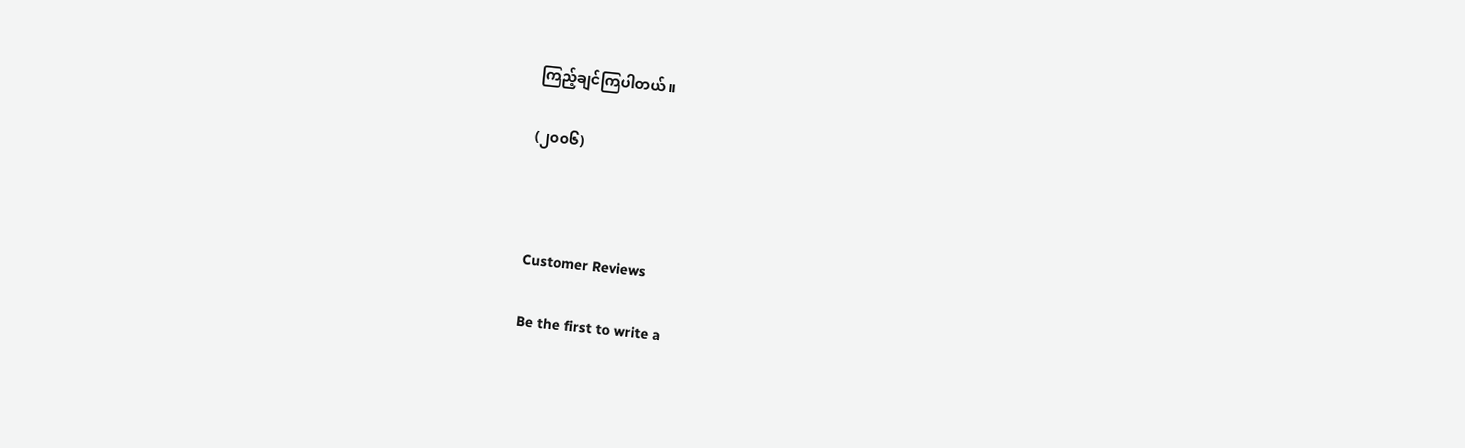ကြည့်ချင်ကြပါတယ်။

(၂၀၀၆)



Customer Reviews

Be the first to write a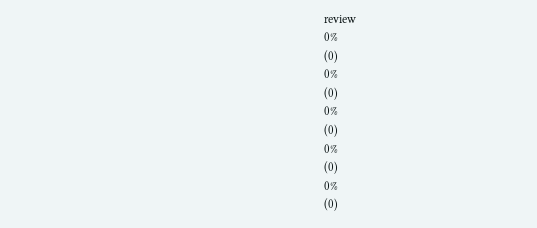review
0%
(0)
0%
(0)
0%
(0)
0%
(0)
0%
(0)